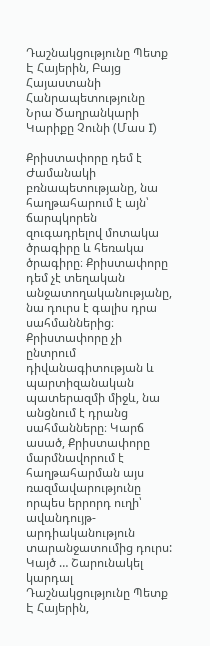Դաշնակցությունը Պետք Է Հայերին, Բայց Հայաստանի Հանրապետությունը Նրա Ծաղրանկարի Կարիքը Չունի (Մաս I)

Քրիստափորը դեմ է Ժամանակի բռնապետությանը, նա հաղթահարում է այն՝ ճարպկորեն զուգադրելով մոտակա ծրագիրը և հեռակա ծրագիրը։ Քրիստափորը դեմ չէ տեղական անջատողականությանը, նա դուրս է գալիս դրա սահմաններից։ Քրիստափորը չի ընտրում դիվանագիտության և պարտիզանական պատերազմի միջև, նա անցնում է դրանց սահմանները։ Կարճ ասած, Քրիստափորը մարմնավորում է հաղթահարման այս ռազմավարությունը որպես երրորդ ուղի՝ ավանդույթ-արդիականություն տարանջատումից դուրս: Կայծ … Շարունակել կարդալ Դաշնակցությունը Պետք Է Հայերին,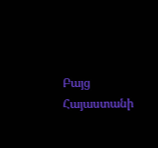Բայց Հայաստանի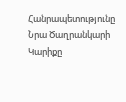Հանրապետությունը Նրա Ծաղրանկարի Կարիքը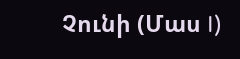Չունի (Մաս I)